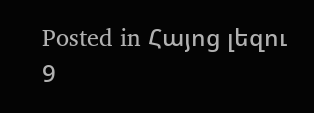Posted in Հայոց լեզու 9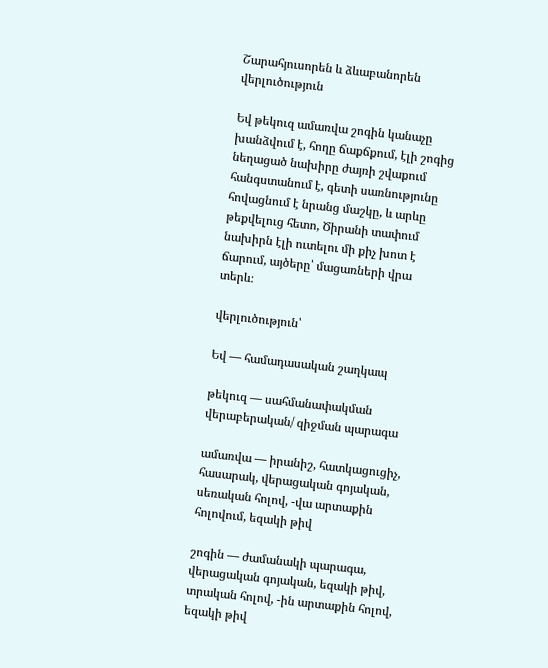Շարահյուսորեն և ձևաբանորեն վերլուծություն

Եվ թեկուզ ամառվա շոգին կանաչը խանձվում է, հողը ճաքճքում, էլի շոգից նեղացած նախիրը ժայռի շվաքում հանգստանում է, գետի սառնությունը հովացնում է նրանց մաշկը, և արևը թեքվելուց հետո, Ծիրանի տափում նախիրն էլի ուտելու մի քիչ խոտ է ճարում, այծերը՝ մացառների վրա տերև։

վերլուծություն՝

Եվ — համադասական շաղկապ

թեկուզ — սահմանափակման վերաբերական/ զիջման պարագա

ամառվա — իրանիշ, հատկացուցիչ, հասարակ, վերացական գոյական, սեռական հոլով, -վա արտաքին հոլովում, եզակի թիվ

շոգին — ժամանակի պարագա, վերացական գոյական, եզակի թիվ, տրական հոլով, -ին արտաքին հոլով, եզակի թիվ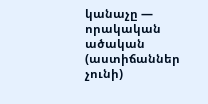կանաչը — որակական ածական (աստիճաններ չունի)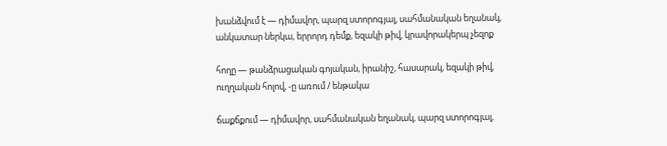խանձվում է — դիմավոր, պարզ ստորոգյալ, սահմանական եղանակ, անկատար ներկա, երրորդ դեմք, եզակի թիվ, կրավորակերպ չեզոք

հողը — թանձրացական գոյական, իրանիշ, հասարակ, եզակի թիվ, ուղղական հոլով, -ը առում / ենթակա

ճաքճքում — դիմավոր, սահմանական եղանակ, պարզ ստորոգյալ,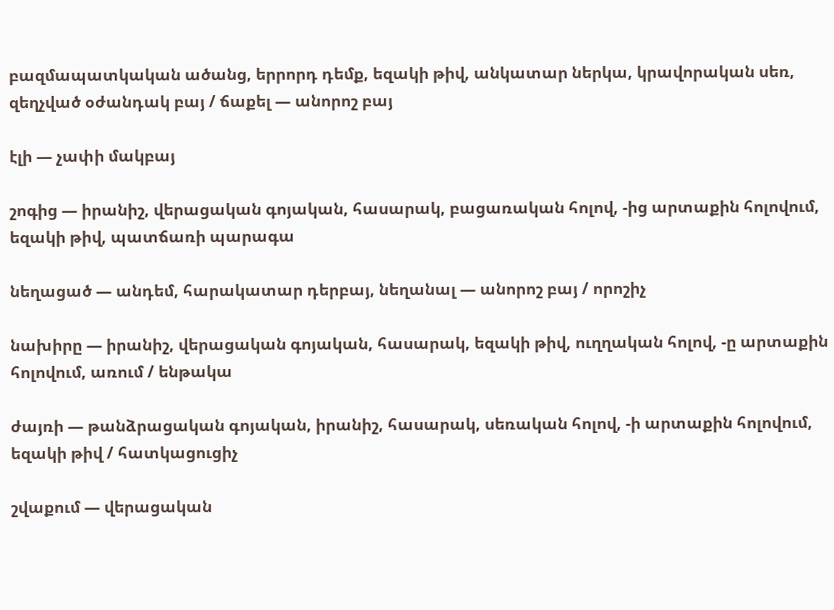բազմապատկական ածանց, երրորդ դեմք, եզակի թիվ, անկատար ներկա, կրավորական սեռ, զեղչված օժանդակ բայ / ճաքել — անորոշ բայ

էլի — չափի մակբայ

շոգից — իրանիշ, վերացական գոյական, հասարակ, բացառական հոլով, -ից արտաքին հոլովում, եզակի թիվ, պատճառի պարագա

նեղացած — անդեմ, հարակատար դերբայ, նեղանալ — անորոշ բայ / որոշիչ

նախիրը — իրանիշ, վերացական գոյական, հասարակ, եզակի թիվ, ուղղական հոլով, -ը արտաքին հոլովում, առում / ենթակա

ժայռի — թանձրացական գոյական, իրանիշ, հասարակ, սեռական հոլով, -ի արտաքին հոլովում, եզակի թիվ / հատկացուցիչ

շվաքում — վերացական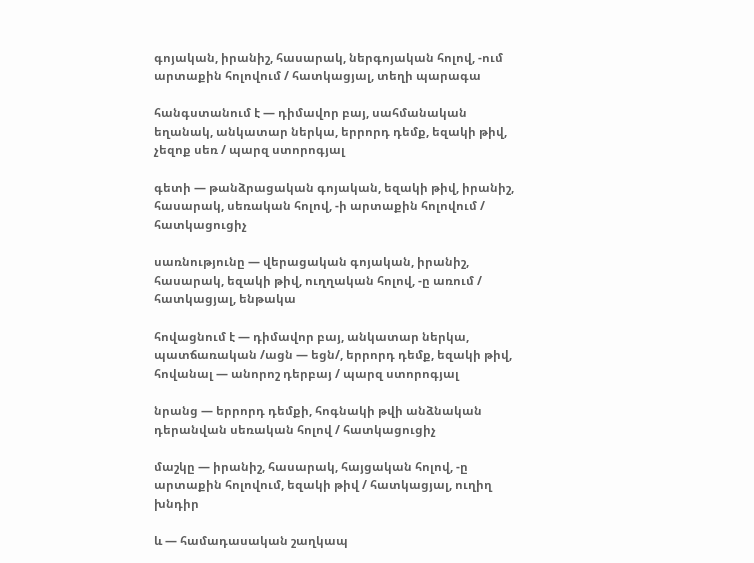գոյական, իրանիշ, հասարակ, ներգոյական հոլով, -ում արտաքին հոլովում / հատկացյալ, տեղի պարագա

հանգստանում է — դիմավոր բայ, սահմանական եղանակ, անկատար ներկա, երրորդ դեմք, եզակի թիվ, չեզոք սեռ / պարզ ստորոգյալ

գետի — թանձրացական գոյական, եզակի թիվ, իրանիշ, հասարակ, սեռական հոլով, -ի արտաքին հոլովում / հատկացուցիչ

սառնությունը — վերացական գոյական, իրանիշ, հասարակ, եզակի թիվ, ուղղական հոլով, -ը առում / հատկացյալ, ենթակա

հովացնում է — դիմավոր բայ, անկատար ներկա, պատճառական /ացն — եցն/, երրորդ դեմք, եզակի թիվ, հովանալ — անորոշ դերբայ / պարզ ստորոգյալ

նրանց — երրորդ դեմքի, հոգնակի թվի անձնական դերանվան սեռական հոլով / հատկացուցիչ

մաշկը — իրանիշ, հասարակ, հայցական հոլով, -ը արտաքին հոլովում, եզակի թիվ / հատկացյալ, ուղիղ խնդիր

և — համադասական շաղկապ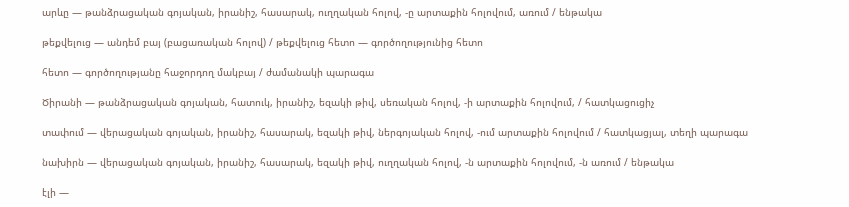արևը — թանձրացական գոյական, իրանիշ, հասարակ, ուղղական հոլով, -ը արտաքին հոլովում, առում / ենթակա

թեքվելուց — անդեմ բայ (բացառական հոլով) / թեքվելուց հետո — գործողությունից հետո

հետո — գործողությանը հաջորդող մակբայ / ժամանակի պարագա

Ծիրանի — թանձրացական գոյական, հատուկ, իրանիշ, եզակի թիվ, սեռական հոլով, -ի արտաքին հոլովում, / հատկացուցիչ

տափում — վերացական գոյական, իրանիշ, հասարակ, եզակի թիվ, ներգոյական հոլով, -ում արտաքին հոլովում / հատկացյալ, տեղի պարագա

նախիրն — վերացական գոյական, իրանիշ, հասարակ, եզակի թիվ, ուղղական հոլով, -ն արտաքին հոլովում, -ն առում / ենթակա

էլի —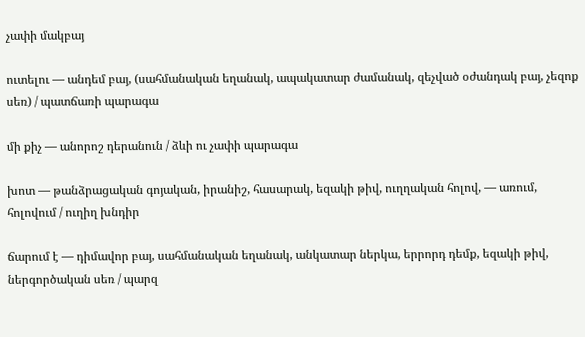չափի մակբայ

ուտելու — անդեմ բայ, (սահմանական եղանակ, ապակատար ժամանակ, զեչված օժանդակ բայ, չեզոք սեռ) / պատճառի պարագա

մի քիչ — անորոշ դերանուն / ձևի ու չափի պարագա

խոտ — թանձրացական գոյական, իրանիշ, հասարակ, եզակի թիվ, ուղղական հոլով, — առում, հոլովում / ուղիղ խնդիր

ճարում է — դիմավոր բայ, սահմանական եղանակ, անկատար ներկա, երրորդ դեմք, եզակի թիվ, ներգործական սեռ / պարզ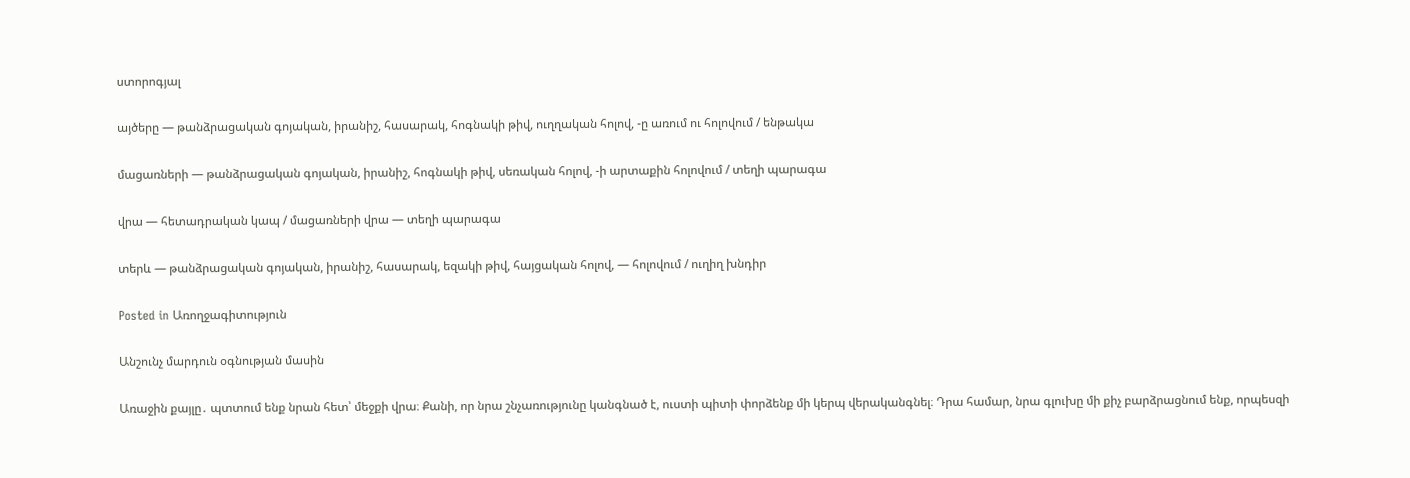ստորոգյալ

այծերը — թանձրացական գոյական, իրանիշ, հասարակ, հոգնակի թիվ, ուղղական հոլով, -ը առում ու հոլովում / ենթակա

մացառների — թանձրացական գոյական, իրանիշ, հոգնակի թիվ, սեռական հոլով, -ի արտաքին հոլովում / տեղի պարագա

վրա — հետադրական կապ / մացառների վրա — տեղի պարագա

տերև — թանձրացական գոյական, իրանիշ, հասարակ, եզակի թիվ, հայցական հոլով, — հոլովում / ուղիղ խնդիր

Posted in Առողջագիտություն

Անշունչ մարդուն օգնության մասին

Առաջին քայլը․ պտտում ենք նրան հետ՝ մեջքի վրա։ Քանի, որ նրա շնչառությունը կանգնած է, ուստի պիտի փորձենք մի կերպ վերականգնել։ Դրա համար, նրա գլուխը մի քիչ բարձրացնում ենք, որպեսզի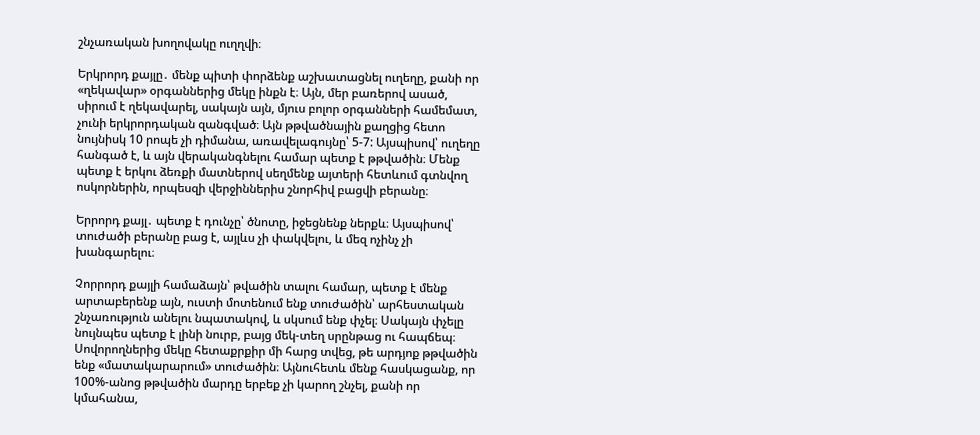շնչառական խողովակը ուղղվի։

Երկրորդ քայլը․ մենք պիտի փորձենք աշխատացնել ուղեղը, քանի որ «ղեկավար» օրգաններից մեկը ինքն է։ Այն, մեր բառերով ասած, սիրում է ղեկավարել, սակայն այն, մյուս բոլոր օրգանների համեմատ, չունի երկրորդական զանգված։ Այն թթվածնային քաղցից հետո նույնիսկ 10 րոպե չի դիմանա, առավելագույնը՝ 5-7: Այսպիսով՝ ուղեղը հանգած է, և այն վերականգնելու համար պետք է թթվածին։ Մենք պետք է երկու ձեռքի մատներով սեղմենք այտերի հետևում գտնվող ոսկորներին, որպեսզի վերջիններիս շնորհիվ բացվի բերանը։

Երրորդ քայլ․ պետք է դունչը՝ ծնոտը, իջեցնենք ներքև։ Այսպիսով՝ տուժածի բերանը բաց է, այլևս չի փակվելու, և մեզ ոչինչ չի խանգարելու։

Չորրորդ քայլի համաձայն՝ թվածին տալու համար, պետք է մենք արտաբերենք այն, ուստի մոտենում ենք տուժածին՝ արհեստական շնչառություն անելու նպատակով, և սկսում ենք փչել։ Սակայն փչելը նույնպես պետք է լինի նուրբ, բայց մեկ-տեղ սրընթաց ու հապճեպ։ Սովորողներից մեկը հետաքրքիր մի հարց տվեց, թե արդյոք թթվածին ենք «մատակարարում» տուժածին։ Այնուհետև մենք հասկացանք, որ 100%-անոց թթվածին մարդը երբեք չի կարող շնչել, քանի որ կմահանա,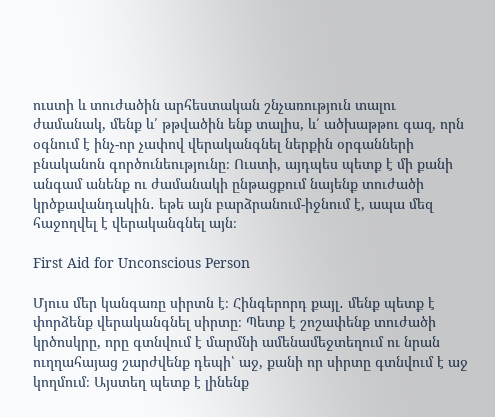ուստի և տուժածին արհեստական շնչառություն տալու ժամանակ, մենք և՛ թթվածին ենք տալիս, և՛ ածխաթթու գազ, որն օգնում է ինչ-որ չափով վերականգնել ներքին օրգանների բնականոն գործունեությունը։ Ուստի, այդպես պետք է մի քանի անգամ անենք ու ժամանակի ընթացքում նայենք տուժածի կրծքավանդակին․ եթե այն բարձրանում-իջնում է, ապա մեզ հաջողվել է վերականգնել այն։

First Aid for Unconscious Person

Մյուս մեր կանգառը սիրտն է։ Հինգերորդ քայլ․ մենք պետք է փորձենք վերականգնել սիրտը։ Պետք է շոշափենք տուժածի կրծոսկրը, որը գտնվում է մարմնի ամենամեջտեղում ու նրան ուղղահայաց շարժվենք դեպի՝ աջ, քանի որ սիրտը գտնվում է աջ կողմում։ Այստեղ պետք է լինենք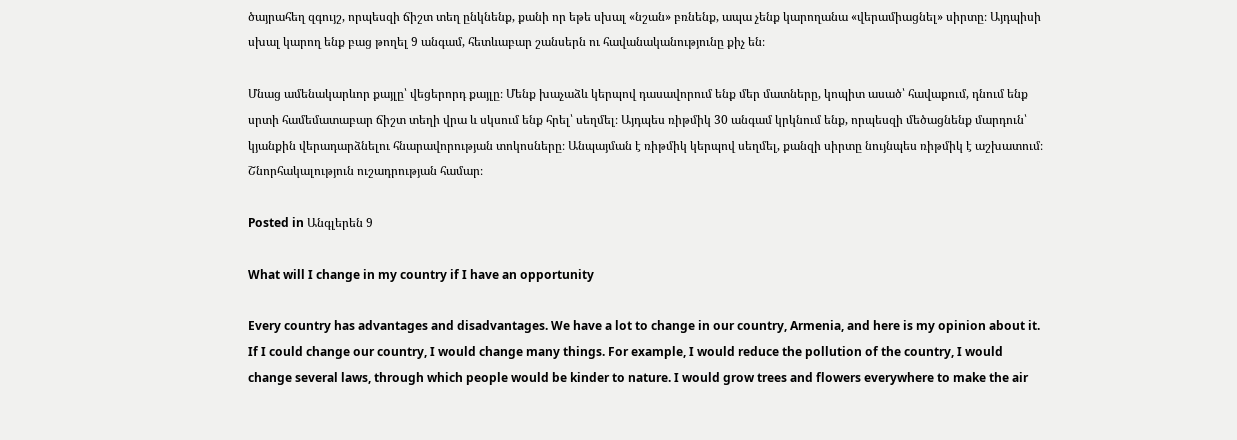ծայրահեղ զգույշ, որպեսզի ճիշտ տեղ ընկնենք, քանի որ եթե սխալ «նշան» բռնենք, ապա չենք կարողանա «վերամիացնել» սիրտը։ Այդպիսի սխալ կարող ենք բաց թողել 9 անգամ, հետևաբար շանսերն ու հավանականությունը քիչ են։

Մնաց ամենակարևոր քայլը՝ վեցերորդ քայլը։ Մենք խաչաձև կերպով դասավորում ենք մեր մատները, կոպիտ ասած՝ հավաքում, դնում ենք սրտի համեմատաբար ճիշտ տեղի վրա և սկսում ենք հրել՝ սեղմել։ Այդպես ռիթմիկ 30 անգամ կրկնում ենք, որպեսզի մեծացնենք մարդուն՝ կյանքին վերադարձնելու հնարավորության տոկոսները։ Անպայման է ռիթմիկ կերպով սեղմել, քանզի սիրտը նույնպես ռիթմիկ է աշխատում։ Շնորհակալություն ուշադրության համար։

Posted in Անգլերեն 9

What will I change in my country if I have an opportunity

Every country has advantages and disadvantages. We have a lot to change in our country, Armenia, and here is my opinion about it.
If I could change our country, I would change many things. For example, I would reduce the pollution of the country, I would change several laws, through which people would be kinder to nature. I would grow trees and flowers everywhere to make the air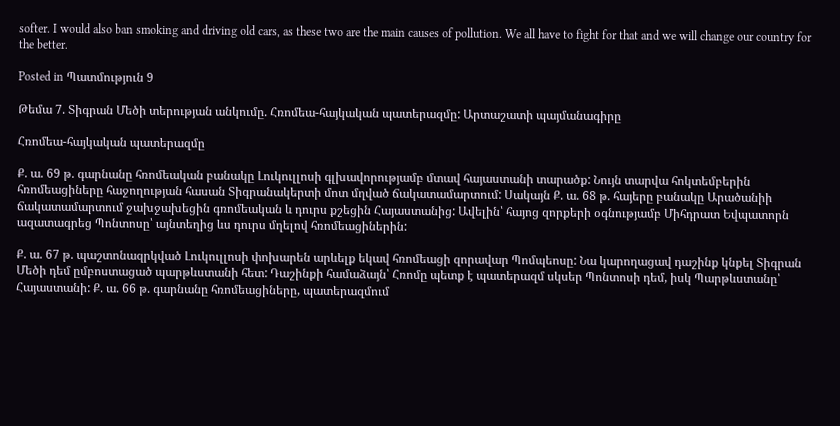softer. I would also ban smoking and driving old cars, as these two are the main causes of pollution. We all have to fight for that and we will change our country for the better.

Posted in Պատմություն 9

Թեմա 7. Տիգրան Մեծի տերության անկումը. Հռոմեա-հայկական պատերազմը: Արտաշատի պայմանագիրը

Հռոմեա-հայկական պատերազմը

Ք. ա. 69 թ. գարնանը հռոմեական բանակը Լուկուլլոսի գլխավորությամբ մտավ հայաստանի տարածք: Նույն տարվա հոկտեմբերին հռոմեացիները հաջողության հասան Տիգրանակերտի մոտ մղված ճակատամարտում: Սակայն Ք. ա. 68 թ. հայերը բանակը Արածանիի ճակատամարտում ջախջախեցին գռոմեական և դուրս քշեցին Հայաստանից: Ավելին՝ հայոց զորքերի օգնությամբ Միհդրատ Եվպատորն ազատագրեց Պոնտոսը՝ այնտեղից ևս դուրս մղելով հռոմեացիներին:

Ք. ա. 67 թ. պաշտոնազրկված Լուկուլլոսի փոխարեն արևելք եկավ հռոմեացի զորավար Պոմպեոսը: Նա կարողացավ դաշինք կնքել Տիգրան Մեծի դեմ ըմբոստացած պարթևստանի հետ: Դաշինքի համաձայն՝ Հռոմը պետք է պատերազմ սկսեր Պոնտոսի դեմ, իսկ Պարթևստանը՝ Հայաստանի: Ք. ա. 66 թ. գարնանը հռոմեացիները, պատերազմում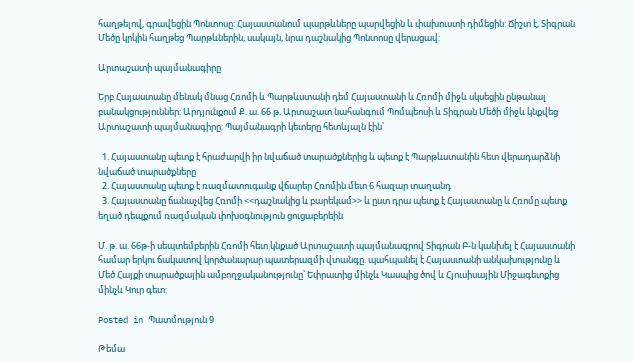հաղթելով, գրավեցին Պոնտոսը: Հայաստանում պարթևները պարվեցին և փախուստի դիմեցին: Ճիշտ է, Տիգրան Մեծը կրկին հաղթեց Պարթևներին, սակայն, նրա դաշնակից Պոնտոսը վերացավ:

Արտաշատի պայմանագիրը

Երբ Հայաստանը մենակ մնաց Հռոմի և Պարթևստանի դեմ Հայաստանի և Հռոմի միջև սկսեցին ընթանալ բանակցություններ: Արդյունքում Ք. ա. 66 թ. Արտաշատ նահանգում Պոմպեոսի և Տիգրան Մեծի միջև կնքվեց Արտաշատի պայմանագիրը: Պայմանագրի կետերը հետևյալն էին՝

  1. Հայաստանը պետք է հրաժարվի իր նվաճած տարածքներից և պետք է Պարթևստանին հետ վերադարձնի նվաճած տարածքները
  2. Հայաստանը պետք է ռազմատուգանք վճարեր Հռոմին մետ 6 հազար տաղանդ
  3. Հայաստանը ճանաչվեց Հռոմի <<դաշնակից և բարեկամ>> և ըստ դրա պետք է Հայաստանը և Հռոմը պետք եղած դեպքում ռազմական փոխօգնություն ցուցաբերեին

Մ. թ. ա. 66թ-ի սեպտեմբերին Հռոմի հետ կնքած Արտաշատի պայմանագրով Տիգրան Բ-ն կանխել է Հայաստանի համար երկու ճակատով կործանարար պատերազմի վտանգը. պահպանել է Հայաստանի անկախությունը և Մեծ Հայքի տարածքային ամբողջականությունը՝ Եփրատից մինչև Կասպից ծով և Հյուսիսային Միջագետքից մինչև Կուր գետ:

Posted in Պատմություն 9

Թեմա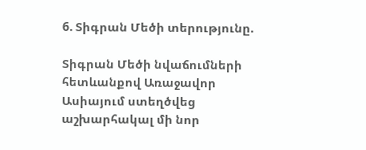6. Տիգրան Մեծի տերությունը.

Տիգրան Մեծի նվաճումների հետևանքով Առաջավոր Ասիայում ստեղծվեց աշխարհակալ մի նոր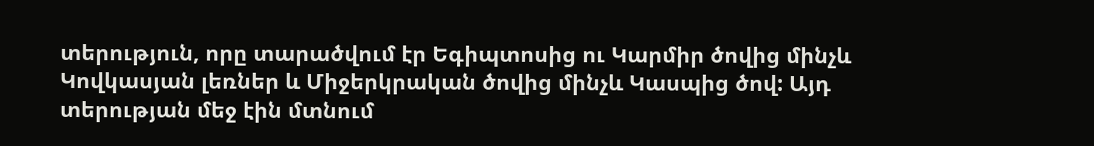տերություն, որը տարածվում էր Եգիպտոսից ու Կարմիր ծովից մինչև Կովկասյան լեռներ և Միջերկրական ծովից մինչև Կասպից ծով: Այդ տերության մեջ էին մտնում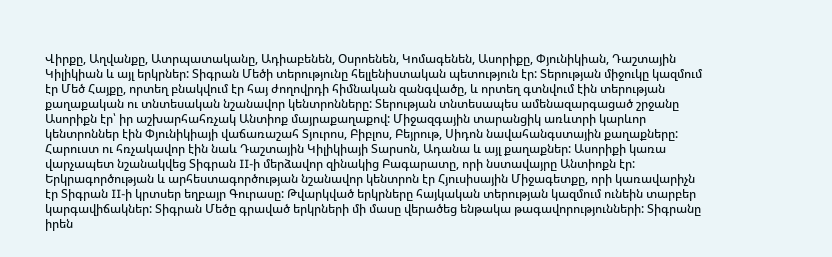Վիրքը, Աղվանքը, Ատրպատականը, Ադիաբենեն, Օսրոենեն, Կոմագենեն, Ասորիքը, Փյունիկիան, Դաշտային Կիլիկիան և այլ երկրներ: Տիգրան Մեծի տերությունը հելլենիստական պետություն էր: Տերության միջուկը կազմում էր Մեծ Հայքը, որտեղ բնակվում էր հայ ժողովրդի հիմնական զանգվածը, և որտեղ գտնվում էին տերության քաղաքական ու տնտեսական նշանավոր կենտրոնները: Տերության տնտեսապես ամենազարգացած շրջանը Ասորիքն էր՝ իր աշխարհահռչակ Անտիոք մայրաքաղաքով: Միջազգային տարանցիկ առևտրի կարևոր կենտրոններ էին Փյունիկիայի վաճառաշահ Տյուրոս, Բիբլոս, Բեյրութ, Սիդոն նավահանգստային քաղաքները: Հարուստ ու հռչակավոր էին նաև Դաշտային Կիլիկիայի Տարսոն, Ադանա և այլ քաղաքներ: Ասորիքի կառա վարչապետ նշանակվեց Տիգրան II-ի մերձավոր զինակից Բագարատը, որի նստավայրը Անտիոքն էր: Երկրագործության և արհեստագործության նշանավոր կենտրոն էր Հյուսիսային Միջագետքը, որի կառավարիչն էր Տիգրան II-ի կրտսեր եղբայր Գուրասը: Թվարկված երկրները հայկական տերության կազմում ունեին տարբեր կարգավիճակներ: Տիգրան Մեծը գրաված երկրների մի մասը վերածեց ենթակա թագավորությունների: Տիգրանը իրեն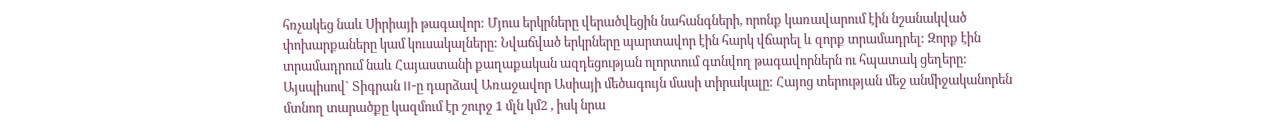հռչակեց նաև Սիրիայի թագավոր: Մյուս երկրները վերածվեցին նահանգների, որոնք կառավարում էին նշանակված փոխարքաները կամ կուսակալները: Նվաճված երկրները պարտավոր էին հարկ վճարել և զորք տրամադրել: Զորք էին տրամադրում նաև Հայաստանի քաղաքական ազդեցության ոլորտում գտնվող թագավորներն ու հպատակ ցեղերը: Այսպիսով` Տիգրան II-ը դարձավ Առաջավոր Ասիայի մեծագույն մասի տիրակալը: Հայոց տերության մեջ անմիջականորեն մտնող տարածքը կազմում էր շուրջ 1 մլն կմ2 , իսկ նրա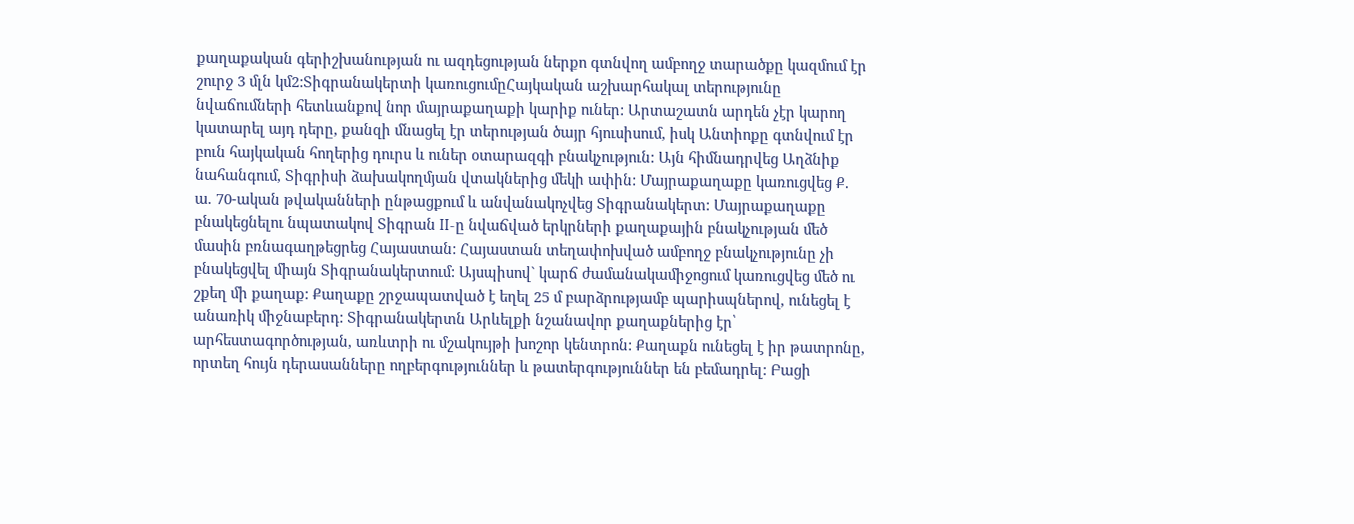քաղաքական գերիշխանության ու ազդեցության ներքո գտնվող ամբողջ տարածքը կազմում էր շուրջ 3 մլն կմ2:Տիգրանակերտի կառուցումըՀայկական աշխարհակալ տերությունը նվաճումների հետևանքով նոր մայրաքաղաքի կարիք ուներ: Արտաշատն արդեն չէր կարող կատարել այդ դերը, քանզի մնացել էր տերության ծայր հյուսիսում, իսկ Անտիոքը գտնվում էր բուն հայկական հողերից դուրս և ուներ օտարազգի բնակչություն: Այն հիմնադրվեց Աղձնիք նահանգում, Տիգրիսի ձախակողմյան վտակներից մեկի ափին: Մայրաքաղաքը կառուցվեց Ք. ա. 70-ական թվականների ընթացքում և անվանակոչվեց Տիգրանակերտ: Մայրաքաղաքը բնակեցնելու նպատակով Տիգրան II-ը նվաճված երկրների քաղաքային բնակչության մեծ մասին բռնագաղթեցրեց Հայաստան: Հայաստան տեղափոխված ամբողջ բնակչությունը չի բնակեցվել միայն Տիգրանակերտում: Այսպիսով` կարճ ժամանակամիջոցում կառուցվեց մեծ ու շքեղ մի քաղաք: Քաղաքը շրջապատված է եղել 25 մ բարձրությամբ պարիսպներով, ունեցել է անառիկ միջնաբերդ: Տիգրանակերտն Արևելքի նշանավոր քաղաքներից էր՝ արհեստագործության, առևտրի ու մշակույթի խոշոր կենտրոն: Քաղաքն ունեցել է իր թատրոնը, որտեղ հույն դերասանները ողբերգություններ և թատերգություններ են բեմադրել: Բացի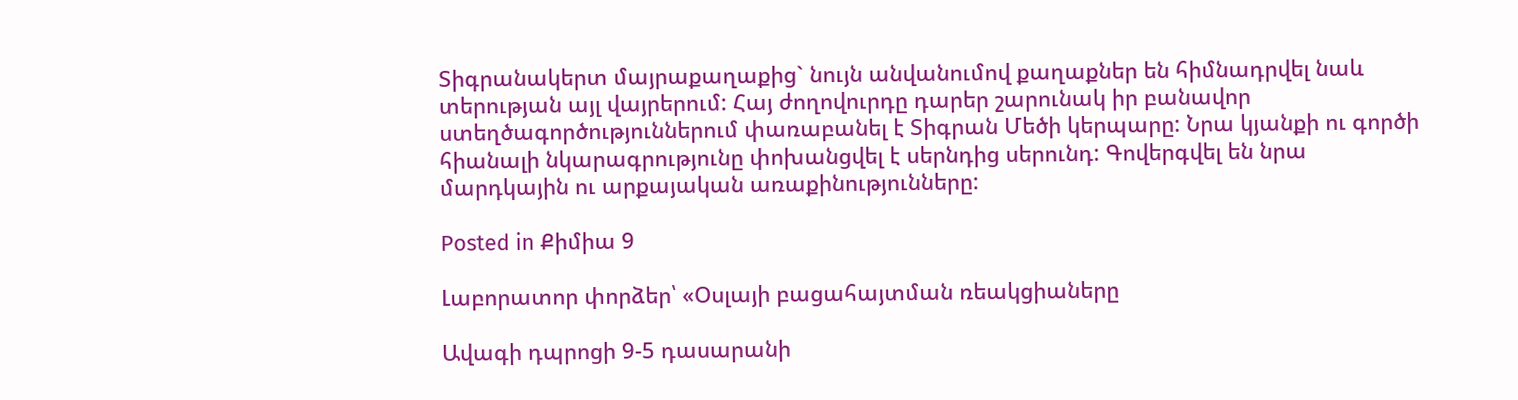Տիգրանակերտ մայրաքաղաքից` նույն անվանումով քաղաքներ են հիմնադրվել նաև տերության այլ վայրերում: Հայ ժողովուրդը դարեր շարունակ իր բանավոր ստեղծագործություններում փառաբանել է Տիգրան Մեծի կերպարը: Նրա կյանքի ու գործի հիանալի նկարագրությունը փոխանցվել է սերնդից սերունդ: Գովերգվել են նրա մարդկային ու արքայական առաքինությունները:

Posted in Քիմիա 9

Լաբորատոր փորձեր՝ «Օսլայի բացահայտման ռեակցիաները

Ավագի դպրոցի 9-5 դասարանի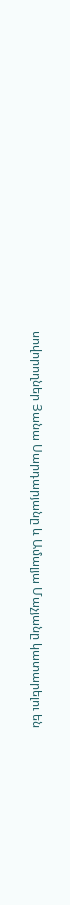սովորողներ Յանա Սարդարյանը և Ամալյա Մաչյանը կատարելու են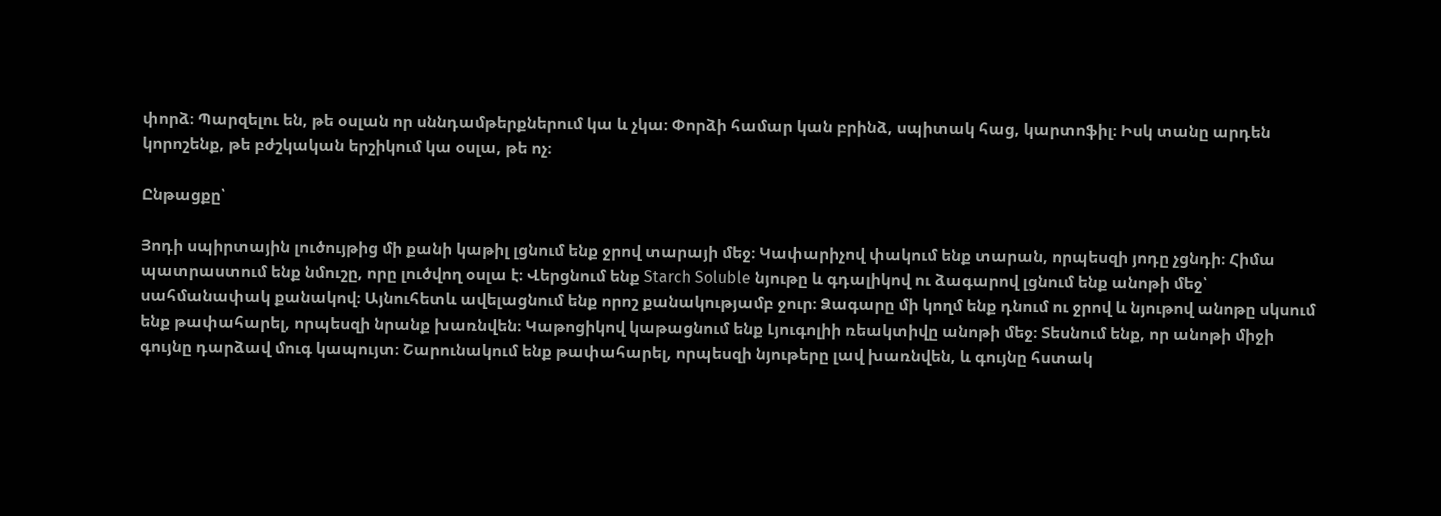փորձ։ Պարզելու են, թե օսլան որ սննդամթերքներում կա և չկա։ Փորձի համար կան բրինձ, սպիտակ հաց, կարտոֆիլ։ Իսկ տանը արդեն կորոշենք, թե բժշկական երշիկում կա օսլա, թե ոչ։

Ընթացքը՝

Յոդի սպիրտային լուծույթից մի քանի կաթիլ լցնում ենք ջրով տարայի մեջ։ Կափարիչով փակում ենք տարան, որպեսզի յոդը չցնդի։ Հիմա պատրաստում ենք նմուշը, որը լուծվող օսլա է։ Վերցնում ենք Starch Soluble նյութը և գդալիկով ու ձագարով լցնում ենք անոթի մեջ՝ սահմանափակ քանակով։ Այնուհետև ավելացնում ենք որոշ քանակությամբ ջուր։ Ձագարը մի կողմ ենք դնում ու ջրով և նյութով անոթը սկսում ենք թափահարել, որպեսզի նրանք խառնվեն։ Կաթոցիկով կաթացնում ենք Լյուգոլիի ռեակտիվը անոթի մեջ։ Տեսնում ենք, որ անոթի միջի գույնը դարձավ մուգ կապույտ։ Շարունակում ենք թափահարել, որպեսզի նյութերը լավ խառնվեն, և գույնը հստակ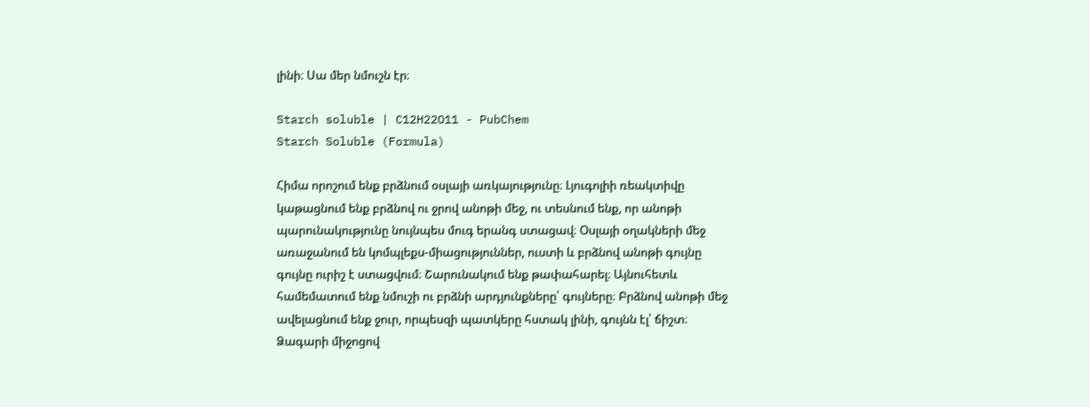լինի։ Սա մեր նմուշն էր։

Starch soluble | C12H22O11 - PubChem
Starch Soluble (Formula)

Հիմա որոշում ենք բրձնում օսլայի առկայությունը։ Լյուգոլիի ռեակտիվը կաթացնում ենք բրձնով ու ջրով անոթի մեջ, ու տեսնում ենք, որ անոթի պարունակությունը նույնպես մուգ երանգ ստացավ։ Օսլայի օղակների մեջ առաջանում են կոմպլեքս-միացություններ, ուստի և բրձնով անոթի գույնը գույնը ուրիշ է ստացվում։ Շարունակում ենք թափահարել։ Այնուհետև համեմատում ենք նմուշի ու բրձնի արդյունքները՝ գույները։ Բրձնով անոթի մեջ ավելացնում ենք ջուր, որպեսզի պատկերը հստակ լինի, գույնն էլ՝ ճիշտ։ Ձագարի միջոցով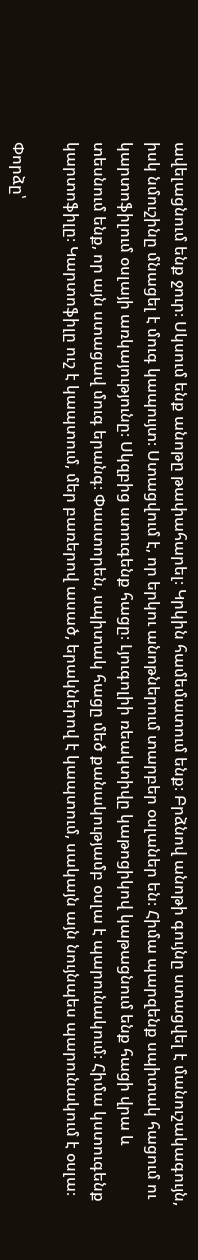ավելացնում ենք ջուր։ Սկսում ենք անոթը թափահարել։ Կրկին համեմատում ենք։ Բրձնով անոթի գույնը ստացվել է մանուշակագույն, իսկ նմուշինը մնացել է մուգ կապույտ։ Ստացվում է, որ երկու անոթներում տարբեր օսլաներ են։ Հիմա պարզենք սպիտակ հացում ու կարտոֆիլում օսլայի առկայությունը։ Սկզբից ստուգենք հացը։ Լյուգոլիի ռեակտիվը կաթոցիկով կաթացնում ենք հացի վրա և տեսնում ենք, որ այն ստացավ մուգ երանգ։ Փաստորեն, սպիտակ հացը մեծ քանակությամբ օսլա է պարունակում։ Հիմա կստուգենք կարտոֆիլը։ Կարտոֆիլը ուշ է կապտում, մեր բառերով ասած, երակներով է կապտում, սակայն այն նույնպես պարունակում է օսլա։

Փորձը՝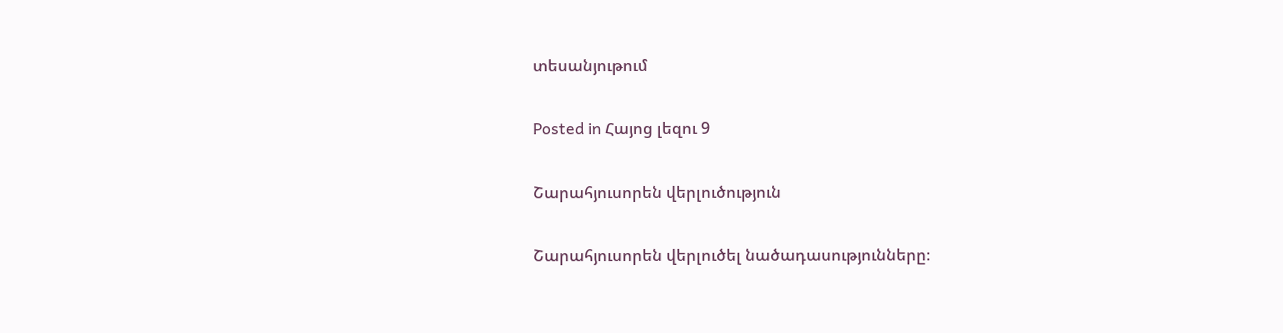տեսանյութում

Posted in Հայոց լեզու 9

Շարահյուսորեն վերլուծություն

Շարահյուսորեն վերլուծել նածադասությունները։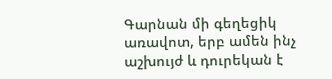Գարնան մի գեղեցիկ առավոտ, երբ ամեն ինչ աշխույժ և դուրեկան է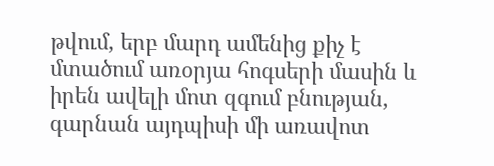թվում, երբ մարդ ամենից քիչ է մտածում առօրյա հոգսերի մասին և իրեն ավելի մոտ զգում բնության, գարնան այդպիսի մի առավոտ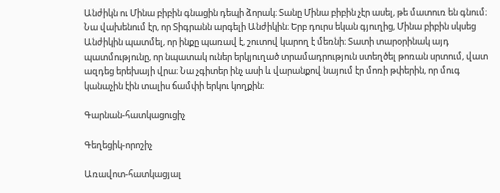Անժիկն ու Մինա բիբին գնացին դեպի ձորակ։ Տանը Մինա բիբին չէր ասել, թե մատուռ են գնում։ Նա վախենում էր, որ Տիգրանն արգելի Անժիկին։ Երբ դուրս եկան գյուղից, Մինա բիբին սկսեց Անժիկին պատմել, որ ինքը պառավ է, շուտով կարող է մեռնի։ Տատի տարօրինակ այդ պատմությունը, որ նպատակ ուներ երկյուղած տրամադրություն ստեղծել թոռան սրտում, վատ ազդեց երեխայի վրա։ Նա չգիտեր ինչ ասի և վարանքով նայում էր մոռի թփերին, որ մուգ կանաչին էին տալիս ճամփի երկու կողքին։

Գարնան-հատկացուցիչ

Գեղեցիկ-որոշիչ

Առավոտ-հատկացյալ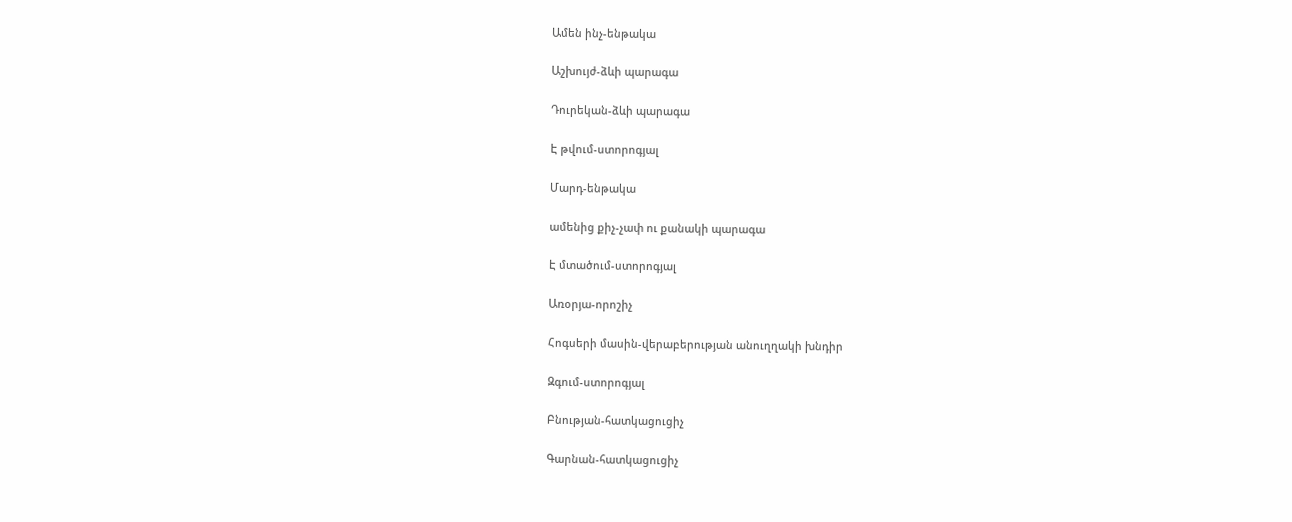Ամեն ինչ-ենթակա

Աշխույժ-ձևի պարագա

Դուրեկան-ձևի պարագա

Է թվում-ստորոգյալ

Մարդ-ենթակա

ամենից քիչ-չափ ու քանակի պարագա

Է մտածում-ստորոգյալ

Առօրյա-որոշիչ

Հոգսերի մասին-վերաբերության անուղղակի խնդիր

Զգում-ստորոգյալ

Բնության-հատկացուցիչ

Գարնան-հատկացուցիչ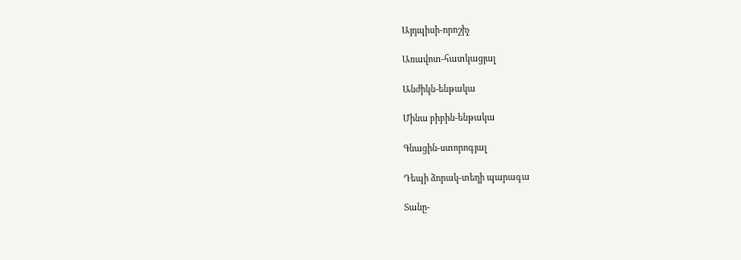Այդպիսի-որոշիչ

Առավոտ-հատկացյալ

Անժիկն-ենթակա

Մինա բիբին-ենթակա

Գնացին-ստորոգյալ

Դեպի ձորակ-տեղի պարագա

Տանը-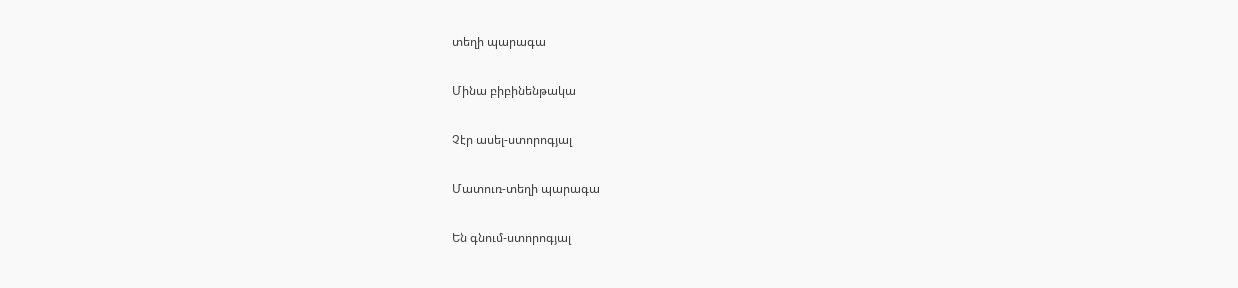տեղի պարագա

Մինա բիբինենթակա

Չէր ասել-ստորոգյալ

Մատուռ-տեղի պարագա

Են գնում-ստորոգյալ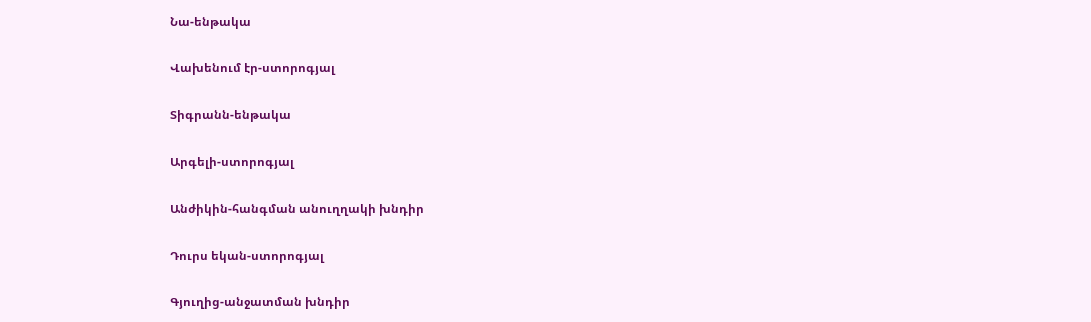Նա-ենթակա

Վախենում էր-ստորոգյալ

Տիգրանն-ենթակա

Արգելի-ստորոգյալ

Անժիկին-հանգման անուղղակի խնդիր

Դուրս եկան-ստորոգյալ

Գյուղից-անջատման խնդիր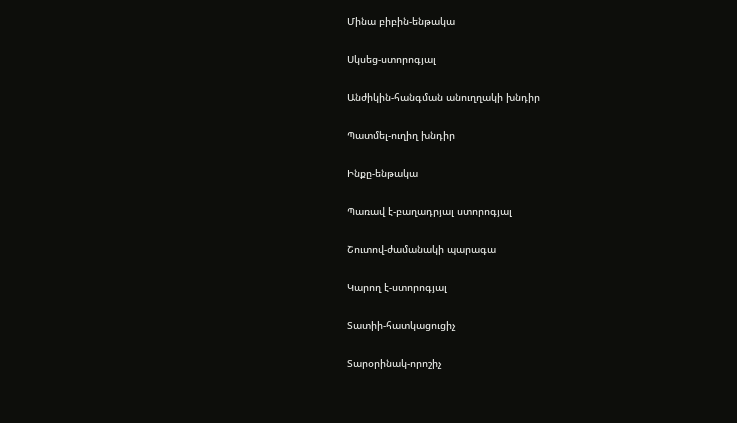Մինա բիբին-ենթակա

Սկսեց-ստորոգյալ

Անժիկին-հանգման անուղղակի խնդիր

Պատմել-ուղիղ խնդիր

Ինքը-ենթակա

Պառավ է-բաղադրյալ ստորոգյալ

Շուտով-ժամանակի պարագա

Կարող է-ստորոգյալ

Տատիի-հատկացուցիչ

Տարօրինակ-որոշիչ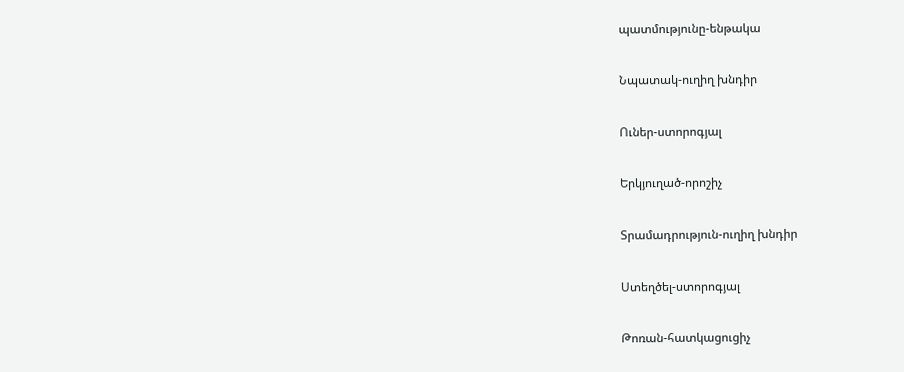պատմությունը-ենթակա

Նպատակ-ուղիղ խնդիր

Ուներ-ստորոգյալ

Երկյուղած-որոշիչ

Տրամադրություն-ուղիղ խնդիր

Ստեղծել-ստորոգյալ

Թոռան-հատկացուցիչ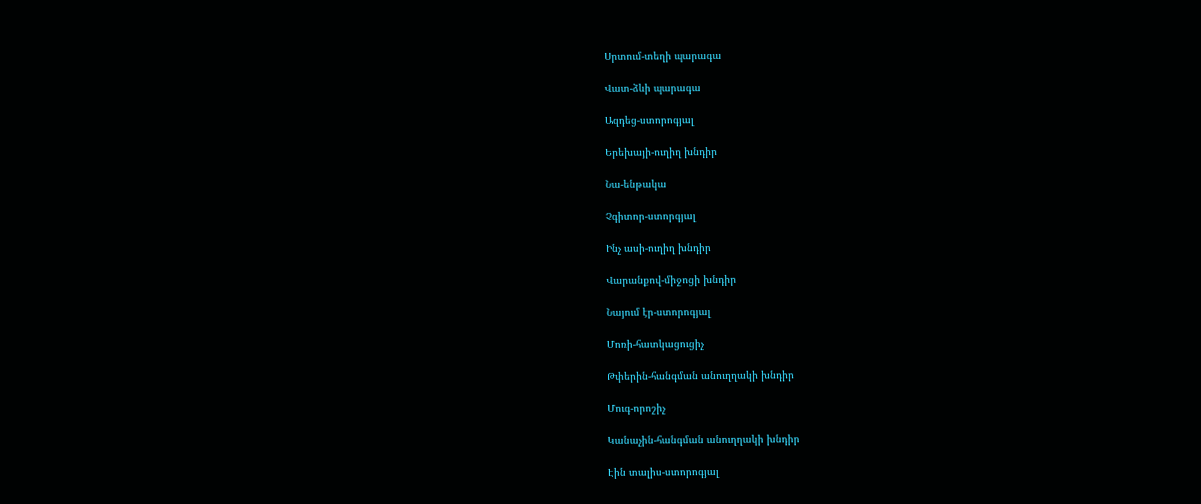Սրտում-տեղի պարագա

Վատ-ձևի պարագա

Ազդեց-ստորոգյալ

Երեխայի-ուղիղ խնդիր

Նա-ենթակա

Չգիտոր-ստորգյալ

Ինչ ասի-ուղիղ խնդիր

Վարանքով-միջոցի խնդիր

Նայում էր-ստորոգյալ

Մոռի-հատկացուցիչ

Թփերին-հանգման անուղղակի խնդիր

Մուգ-որոշիչ

Կանաչին-հանգման անուղղակի խնդիր

Էին տալիս-ստորոգյալ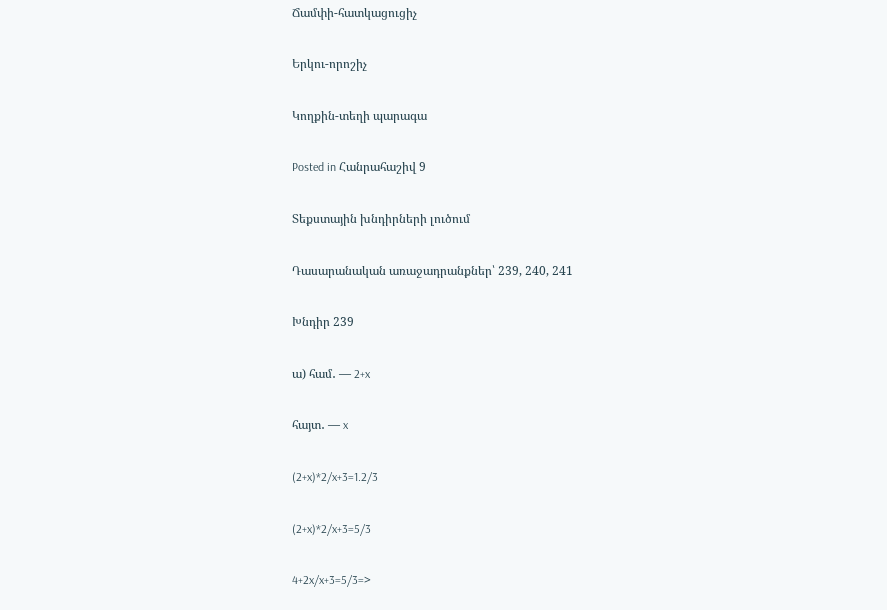Ճամփի-հատկացուցիչ

Երկու-որոշիչ

Կողքին-տեղի պարագա

Posted in Հանրահաշիվ 9

Տեքստային խնդիրների լուծում

Դասարանական առաջադրանքներ՝ 239, 240, 241

Խնդիր 239

ա) համ․ — 2+x

հայտ․ — x

(2+x)*2/x+3=1.2/3

(2+x)*2/x+3=5/3

4+2x/x+3=5/3=>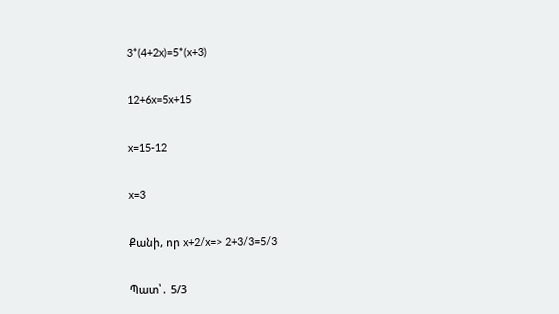3*(4+2x)=5*(x+3)

12+6x=5x+15

x=15-12

x=3

Քանի, որ x+2/x=> 2+3/3=5/3

Պատ՝․ 5/3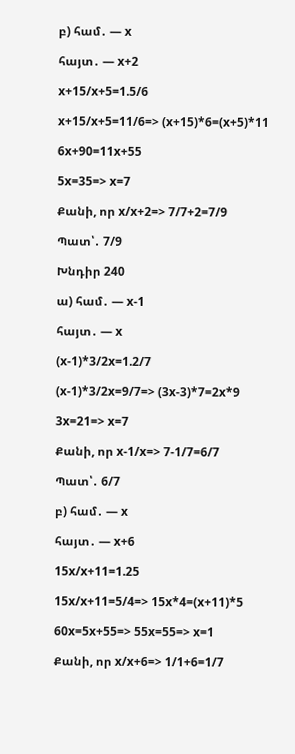բ) համ․ — x

հայտ․ — x+2

x+15/x+5=1.5/6

x+15/x+5=11/6=> (x+15)*6=(x+5)*11

6x+90=11x+55

5x=35=> x=7

Քանի, որ x/x+2=> 7/7+2=7/9

Պատ՝․ 7/9

Խնդիր 240

ա) համ․ — x-1

հայտ․ — x

(x-1)*3/2x=1.2/7

(x-1)*3/2x=9/7=> (3x-3)*7=2x*9

3x=21=> x=7

Քանի, որ x-1/x=> 7-1/7=6/7

Պատ՝․ 6/7

բ) համ․ — x

հայտ․ — x+6

15x/x+11=1.25

15x/x+11=5/4=> 15x*4=(x+11)*5

60x=5x+55=> 55x=55=> x=1

Քանի, որ x/x+6=> 1/1+6=1/7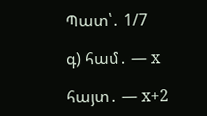Պատ՝․ 1/7

գ) համ․ — x

հայտ․ — x+2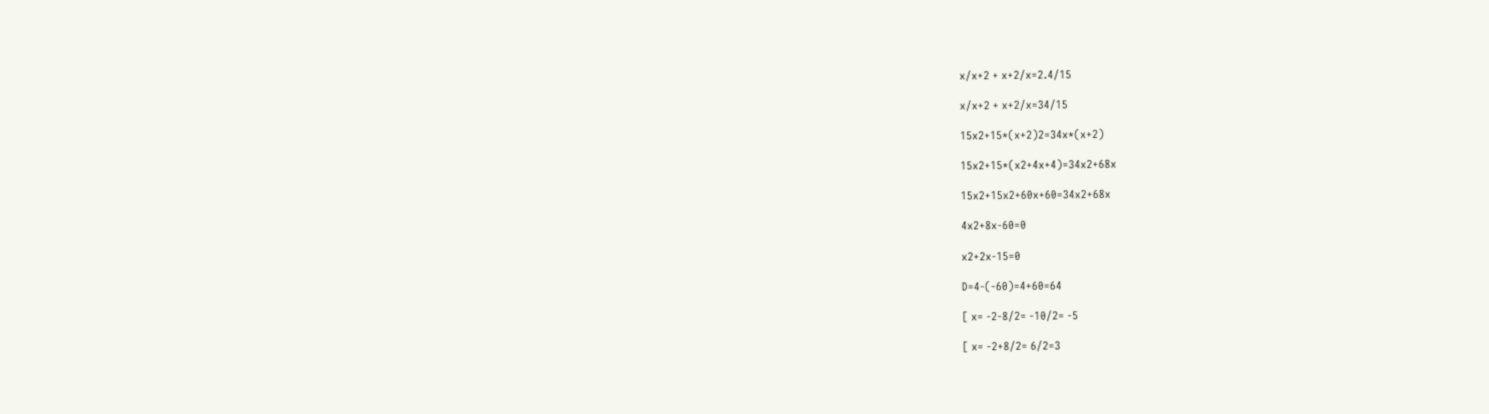x/x+2 + x+2/x=2.4/15

x/x+2 + x+2/x=34/15

15x2+15*(x+2)2=34x*(x+2)

15x2+15*(x2+4x+4)=34x2+68x

15x2+15x2+60x+60=34x2+68x

4x2+8x-60=0

x2+2x-15=0

D=4-(-60)=4+60=64

[ x= -2-8/2= -10/2= -5

[ x= -2+8/2= 6/2=3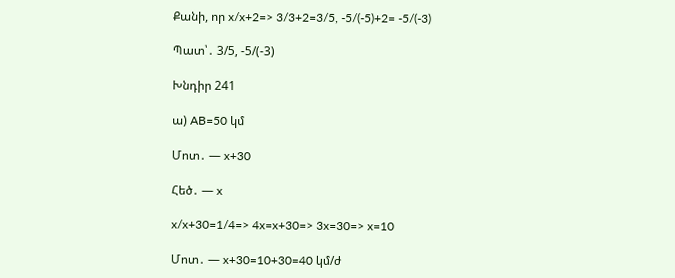Քանի, որ x/x+2=> 3/3+2=3/5, -5/(-5)+2= -5/(-3)

Պատ՝․ 3/5, -5/(-3)

Խնդիր 241

ա) AB=50 կմ

Մոտ․ — x+30

Հեծ․ — x

x/x+30=1/4=> 4x=x+30=> 3x=30=> x=10

Մոտ․ — x+30=10+30=40 կմ/ժ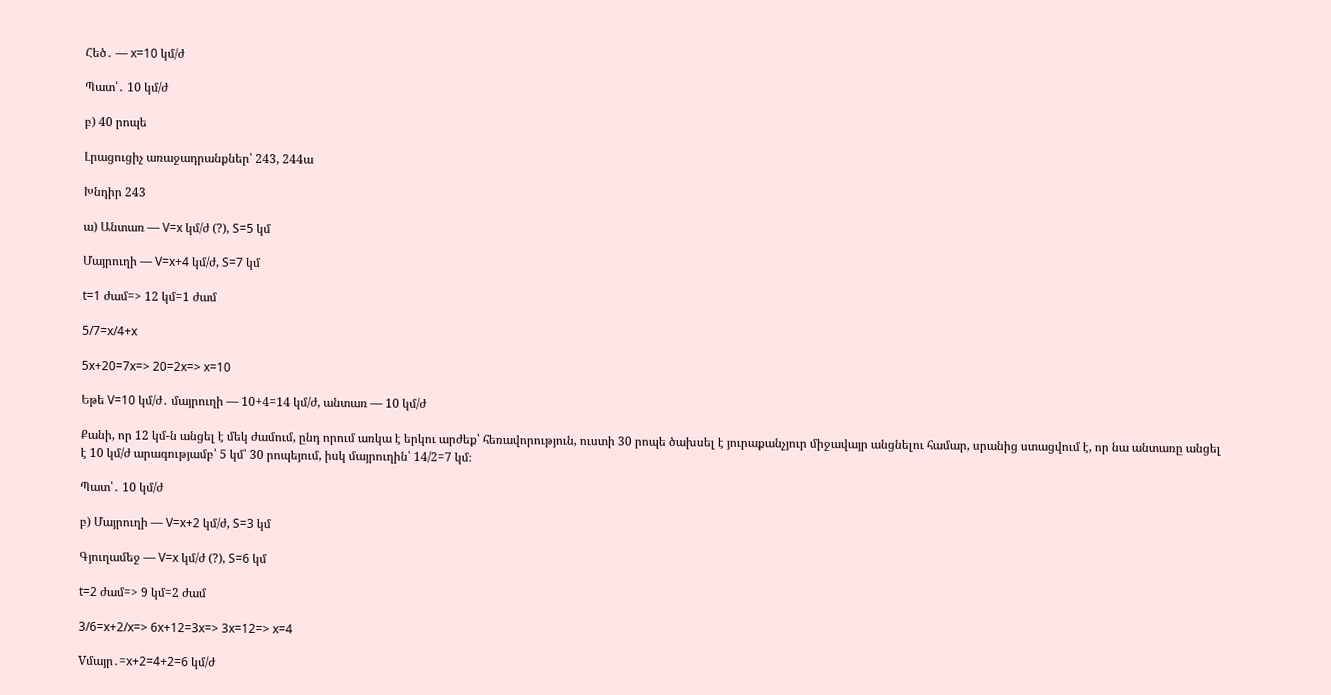Հեծ․ — x=10 կմ/ժ

Պատ՝․ 10 կմ/ժ

բ) 40 րոպե

Լրացուցիչ առաջադրանքներ՝ 243, 244ա

Խնդիր 243

ա) Անտառ — V=x կմ/ժ (?), S=5 կմ

Մայրուղի — V=x+4 կմ/ժ, S=7 կմ

t=1 ժամ=> 12 կմ=1 ժամ

5/7=x/4+x

5x+20=7x=> 20=2x=> x=10

Եթե V=10 կմ/ժ․ մայրուղի — 10+4=14 կմ/ժ, անտառ — 10 կմ/ժ

Քանի, որ 12 կմ-ն անցել է մեկ ժամում, ընդ որում առկա է երկու արժեք՝ հեռավորություն, ուստի 30 րոպե ծախսել է յուրաքանչյուր միջավայր անցնելու համար, սրանից ստացվում է, որ նա անտառը անցել է 10 կմ/ժ արագությամբ՝ 5 կմ՝ 30 րոպեյում, իսկ մայրուղին՝ 14/2=7 կմ։

Պատ՝․ 10 կմ/ժ

բ) Մայրուղի — V=x+2 կմ/ժ, S=3 կմ

Գյուղամեջ — V=x կմ/ժ (?), S=6 կմ

t=2 ժամ=> 9 կմ=2 ժամ

3/6=x+2/x=> 6x+12=3x=> 3x=12=> x=4

Vմայր․=x+2=4+2=6 կմ/ժ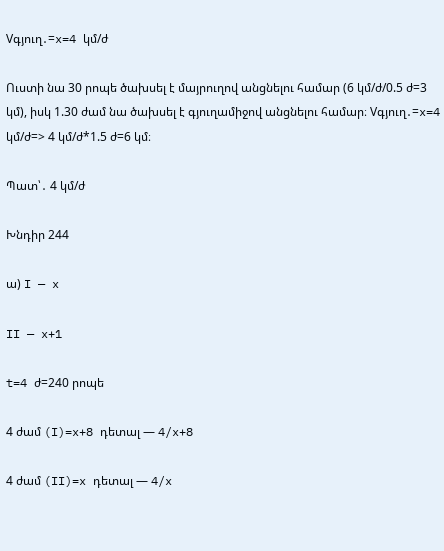Vգյուղ․=x=4 կմ/ժ

Ուստի նա 30 րոպե ծախսել է մայրուղով անցնելու համար (6 կմ/ժ/0.5 ժ=3 կմ), իսկ 1.30 ժամ նա ծախսել է գյուղամիջով անցնելու համար։ Vգյուղ․=x=4 կմ/ժ=> 4 կմ/ժ*1.5 ժ=6 կմ։

Պատ՝․ 4 կմ/ժ

Խնդիր 244

ա) I — x

II — x+1

t=4 ժ=240 րոպե

4 ժամ (I)=x+8 դետալ — 4/x+8

4 ժամ (II)=x դետալ — 4/x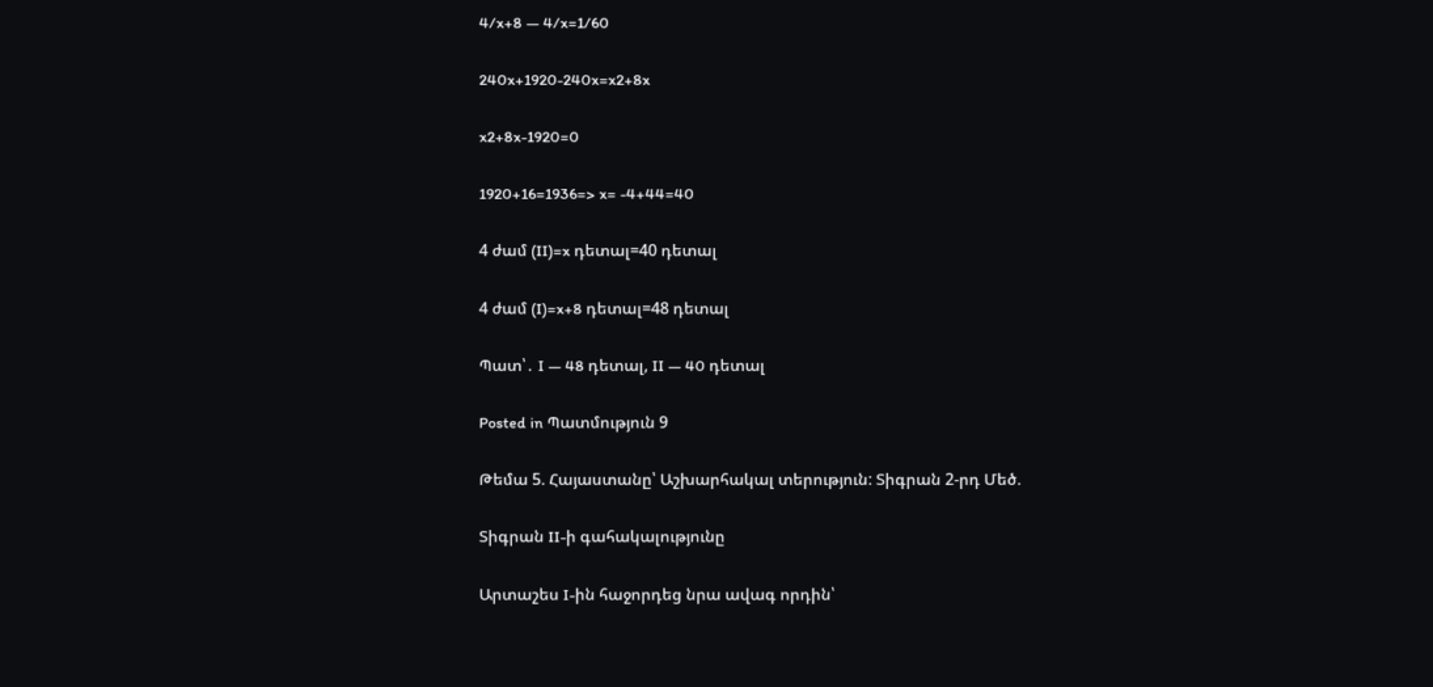4/x+8 — 4/x=1/60

240x+1920-240x=x2+8x

x2+8x-1920=0

1920+16=1936=> x= -4+44=40

4 ժամ (II)=x դետալ=40 դետալ

4 ժամ (I)=x+8 դետալ=48 դետալ

Պատ՝․ I — 48 դետալ, II — 40 դետալ

Posted in Պատմություն 9

Թեմա 5. Հայաստանը՝ Աշխարհակալ տերություն: Տիգրան 2-րդ Մեծ.

Տիգրան II-ի գահակալությունը

Արտաշես I-ին հաջորդեց նրա ավագ որդին՝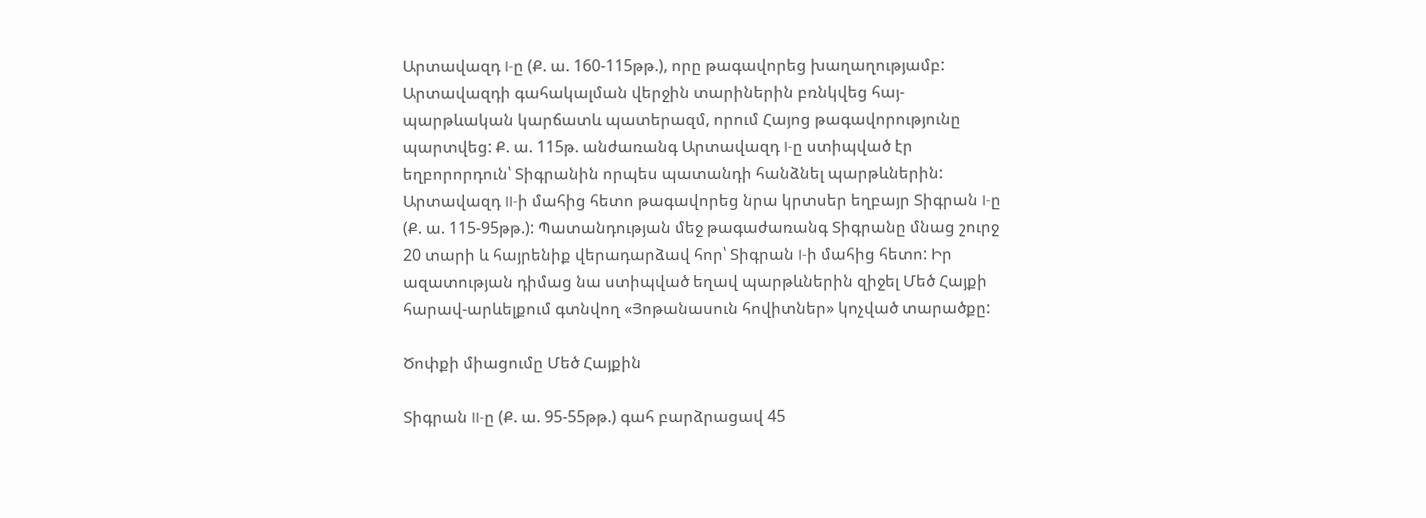Արտավազդ I-ը (Ք. ա. 160-115թթ.), որը թագավորեց խաղաղությամբ: Արտավազդի գահակալման վերջին տարիներին բռնկվեց հայ-պարթևական կարճատև պատերազմ, որում Հայոց թագավորությունը պարտվեց: Ք. ա. 115թ. անժառանգ Արտավազդ I-ը ստիպված էր եղբորորդուն՝ Տիգրանին որպես պատանդի հանձնել պարթևներին: Արտավազդ II-ի մահից հետո թագավորեց նրա կրտսեր եղբայր Տիգրան I-ը (Ք. ա. 115-95թթ.): Պատանդության մեջ թագաժառանգ Տիգրանը մնաց շուրջ 20 տարի և հայրենիք վերադարձավ հոր՝ Տիգրան I-ի մահից հետո: Իր ազատության դիմաց նա ստիպված եղավ պարթևներին զիջել Մեծ Հայքի հարավ-արևելքում գտնվող «Յոթանասուն հովիտներ» կոչված տարածքը:

Ծոփքի միացումը Մեծ Հայքին

Տիգրան II-ը (Ք. ա. 95-55թթ.) գահ բարձրացավ 45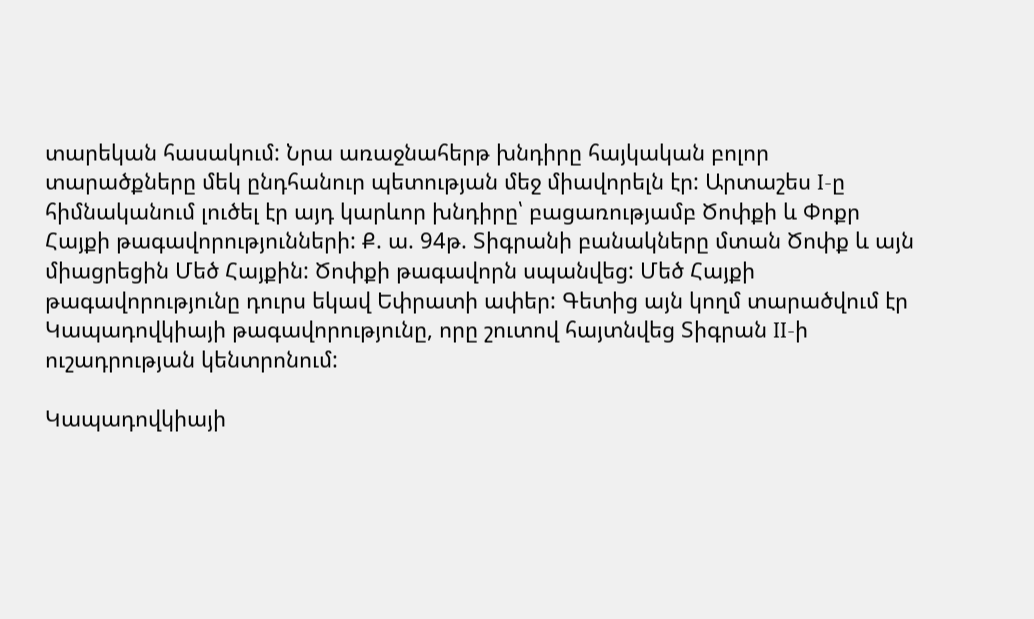տարեկան հասակում: Նրա առաջնահերթ խնդիրը հայկական բոլոր տարածքները մեկ ընդհանուր պետության մեջ միավորելն էր: Արտաշես I-ը հիմնականում լուծել էր այդ կարևոր խնդիրը՝ բացառությամբ Ծոփքի և Փոքր Հայքի թագավորությունների: Ք. ա. 94թ. Տիգրանի բանակները մտան Ծոփք և այն միացրեցին Մեծ Հայքին: Ծոփքի թագավորն սպանվեց: Մեծ Հայքի թագավորությունը դուրս եկավ Եփրատի ափեր: Գետից այն կողմ տարածվում էր Կապադովկիայի թագավորությունը, որը շուտով հայտնվեց Տիգրան II-ի ուշադրության կենտրոնում:

Կապադովկիայի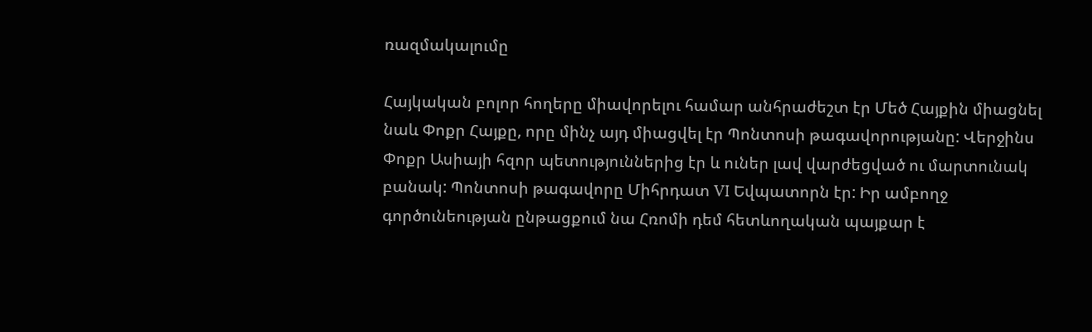ռազմակալումը

Հայկական բոլոր հողերը միավորելու համար անհրաժեշտ էր Մեծ Հայքին միացնել նաև Փոքր Հայքը, որը մինչ այդ միացվել էր Պոնտոսի թագավորությանը: Վերջինս Փոքր Ասիայի հզոր պետություններից էր և ուներ լավ վարժեցված ու մարտունակ բանակ: Պոնտոսի թագավորը Միհրդատ VI Եվպատորն էր: Իր ամբողջ գործունեության ընթացքում նա Հռոմի դեմ հետևողական պայքար է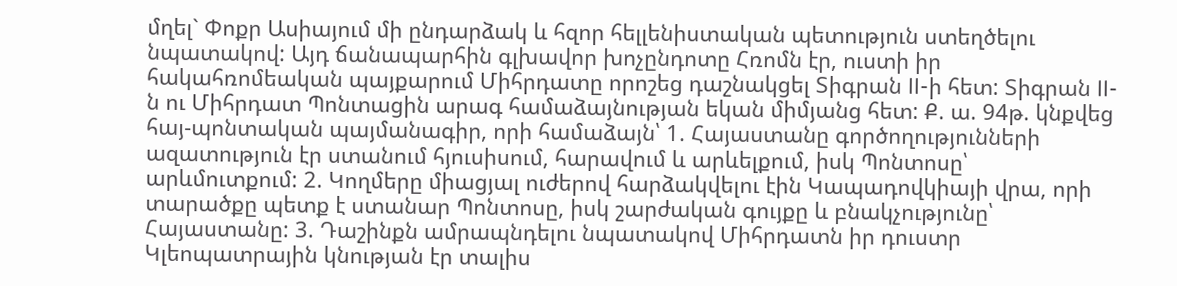մղել` Փոքր Ասիայում մի ընդարձակ և հզոր հելլենիստական պետություն ստեղծելու նպատակով: Այդ ճանապարհին գլխավոր խոչընդոտը Հռոմն էր, ուստի իր հակահռոմեական պայքարում Միհրդատը որոշեց դաշնակցել Տիգրան II-ի հետ: Տիգրան II-ն ու Միհրդատ Պոնտացին արագ համաձայնության եկան միմյանց հետ: Ք. ա. 94թ. կնքվեց հայ-պոնտական պայմանագիր, որի համաձայն՝ 1. Հայաստանը գործողությունների ազատություն էր ստանում հյուսիսում, հարավում և արևելքում, իսկ Պոնտոսը՝ արևմուտքում: 2. Կողմերը միացյալ ուժերով հարձակվելու էին Կապադովկիայի վրա, որի տարածքը պետք է ստանար Պոնտոսը, իսկ շարժական գույքը և բնակչությունը՝ Հայաստանը: 3. Դաշինքն ամրապնդելու նպատակով Միհրդատն իր դուստր Կլեոպատրային կնության էր տալիս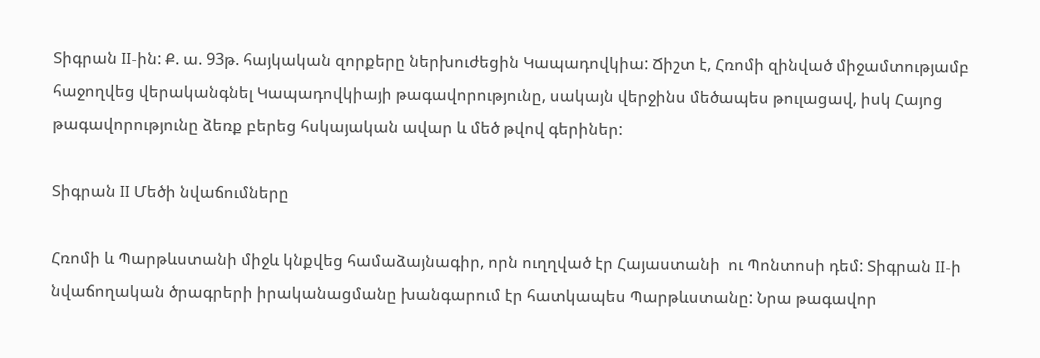Տիգրան II-ին: Ք. ա. 93թ. հայկական զորքերը ներխուժեցին Կապադովկիա: Ճիշտ է, Հռոմի զինված միջամտությամբ հաջողվեց վերականգնել Կապադովկիայի թագավորությունը, սակայն վերջինս մեծապես թուլացավ, իսկ Հայոց թագավորությունը ձեռք բերեց հսկայական ավար և մեծ թվով գերիներ:

Տիգրան II Մեծի նվաճումները

Հռոմի և Պարթևստանի միջև կնքվեց համաձայնագիր, որն ուղղված էր Հայաստանի  ու Պոնտոսի դեմ: Տիգրան II-ի նվաճողական ծրագրերի իրականացմանը խանգարում էր հատկապես Պարթևստանը: Նրա թագավոր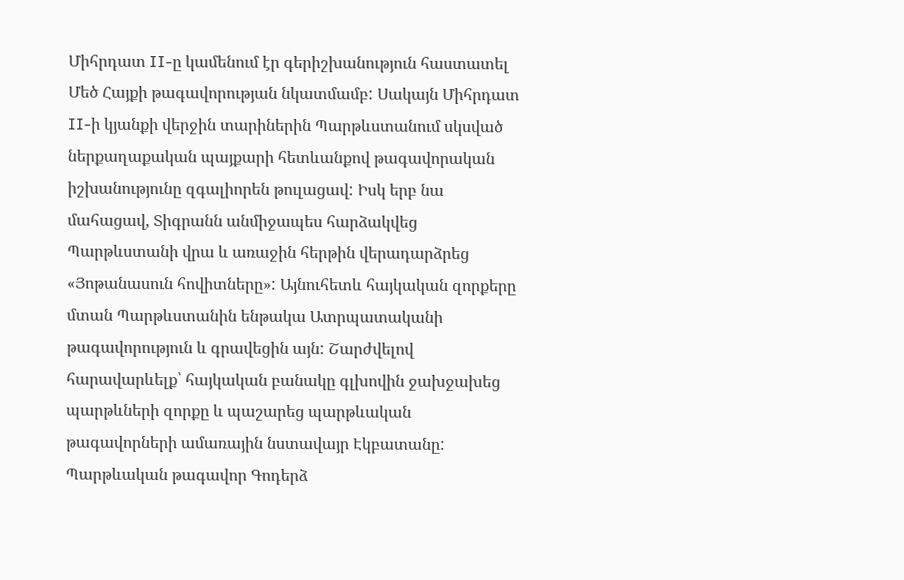Միհրդատ II-ը կամենում էր գերիշխանություն հաստատել Մեծ Հայքի թագավորության նկատմամբ: Սակայն Միհրդատ II-ի կյանքի վերջին տարիներին Պարթևստանում սկսված ներքաղաքական պայքարի հետևանքով թագավորական իշխանությունը զգալիորեն թուլացավ: Իսկ երբ նա մահացավ, Տիգրանն անմիջապես հարձակվեց Պարթևստանի վրա և առաջին հերթին վերադարձրեց «Յոթանասուն հովիտները»: Այնուհետև հայկական զորքերը մտան Պարթևստանին ենթակա Ատրպատականի թագավորություն և գրավեցին այն: Շարժվելով հարավարևելք՝ հայկական բանակը գլխովին ջախջախեց պարթևների զորքը և պաշարեց պարթևական թագավորների ամառային նստավայր Էկբատանը: Պարթևական թագավոր Գոդերձ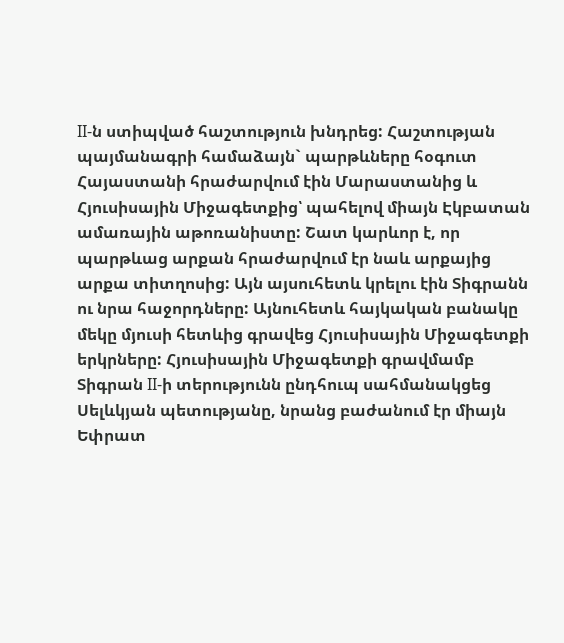II-ն ստիպված հաշտություն խնդրեց: Հաշտության պայմանագրի համաձայն` պարթևները հօգուտ Հայաստանի հրաժարվում էին Մարաստանից և Հյուսիսային Միջագետքից՝ պահելով միայն Էկբատան ամառային աթոռանիստը: Շատ կարևոր է, որ պարթևաց արքան հրաժարվում էր նաև արքայից արքա տիտղոսից: Այն այսուհետև կրելու էին Տիգրանն ու նրա հաջորդները: Այնուհետև հայկական բանակը մեկը մյուսի հետևից գրավեց Հյուսիսային Միջագետքի երկրները: Հյուսիսային Միջագետքի գրավմամբ Տիգրան II-ի տերությունն ընդհուպ սահմանակցեց Սելևկյան պետությանը, նրանց բաժանում էր միայն Եփրատ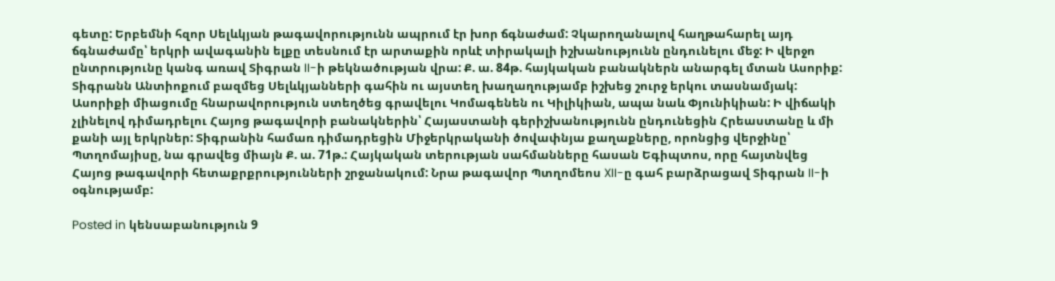գետը: Երբեմնի հզոր Սելևկյան թագավորությունն ապրում էր խոր ճգնաժամ: Չկարողանալով հաղթահարել այդ ճգնաժամը՝ երկրի ավագանին ելքը տեսնում էր արտաքին որևէ տիրակալի իշխանությունն ընդունելու մեջ: Ի վերջո ընտրությունը կանգ առավ Տիգրան II-ի թեկնածության վրա: Ք. ա. 84թ. հայկական բանակներն անարգել մտան Ասորիք: Տիգրանն Անտիոքում բազմեց Սելևկյանների գահին ու այստեղ խաղաղությամբ իշխեց շուրջ երկու տասնամյակ: Ասորիքի միացումը հնարավորություն ստեղծեց գրավելու Կոմագենեն ու Կիլիկիան, ապա նաև Փյունիկիան: Ի վիճակի չլինելով դիմադրելու Հայոց թագավորի բանակներին՝ Հայաստանի գերիշխանությունն ընդունեցին Հրեաստանը և մի քանի այլ երկրներ: Տիգրանին համառ դիմադրեցին Միջերկրականի ծովափնյա քաղաքները, որոնցից վերջինը՝ Պտղոմայիսը, նա գրավեց միայն Ք. ա. 71թ.: Հայկական տերության սահմանները հասան Եգիպտոս, որը հայտնվեց Հայոց թագավորի հետաքրքրությունների շրջանակում: Նրա թագավոր Պտղոմեոս XII-ը գահ բարձրացավ Տիգրան II-ի օգնությամբ:

Posted in կենսաբանություն 9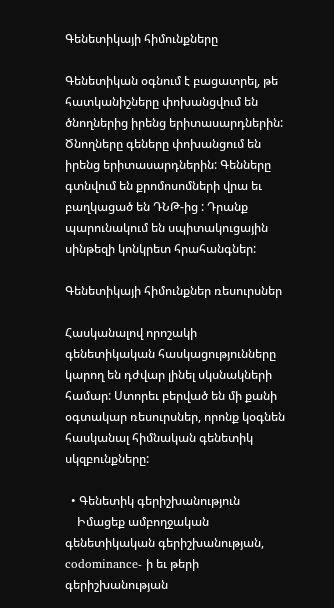Գենետիկայի հիմունքները

Գենետիկան օգնում է բացատրել, թե հատկանիշները փոխանցվում են ծնողներից իրենց երիտասարդներին: Ծնողները գեները փոխանցում են իրենց երիտասարդներին: Գենները գտնվում են քրոմոսոմների վրա եւ բաղկացած են ԴՆԹ-ից : Դրանք պարունակում են սպիտակուցային սինթեզի կոնկրետ հրահանգներ:

Գենետիկայի հիմունքներ ռեսուրսներ

Հասկանալով որոշակի գենետիկական հասկացությունները կարող են դժվար լինել սկսնակների համար: Ստորեւ բերված են մի քանի օգտակար ռեսուրսներ, որոնք կօգնեն հասկանալ հիմնական գենետիկ սկզբունքները:

  • Գենետիկ գերիշխանություն
    Իմացեք ամբողջական գենետիկական գերիշխանության, codominance- ի եւ թերի գերիշխանության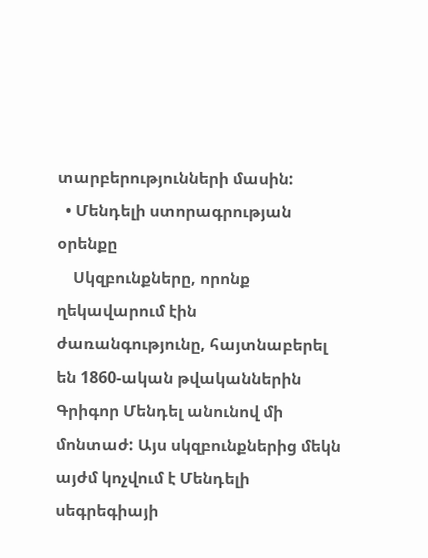տարբերությունների մասին:
  • Մենդելի ստորագրության օրենքը
    Սկզբունքները, որոնք ղեկավարում էին ժառանգությունը, հայտնաբերել են 1860-ական թվականներին Գրիգոր Մենդել անունով մի մոնտաժ: Այս սկզբունքներից մեկն այժմ կոչվում է Մենդելի սեգրեգիայի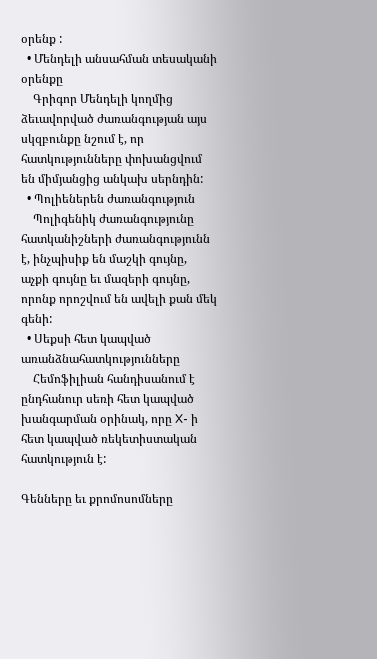օրենք :
  • Մենդելի անսահման տեսականի օրենքը
    Գրիգոր Մենդելի կողմից ձեւավորված ժառանգության այս սկզբունքը նշում է, որ հատկությունները փոխանցվում են միմյանցից անկախ սերնդին:
  • Պոլիեներեն ժառանգություն
    Պոլիգենիկ ժառանգությունը հատկանիշների ժառանգությունն է, ինչպիսիք են մաշկի գույնը, աչքի գույնը եւ մազերի գույնը, որոնք որոշվում են ավելի քան մեկ գենի:
  • Սեքսի հետ կապված առանձնահատկությունները
    Հեմոֆիլիան հանդիսանում է ընդհանուր սեռի հետ կապված խանգարման օրինակ, որը X- ի հետ կապված ռեկետիստական հատկություն է:

Գենները եւ քրոմոսոմները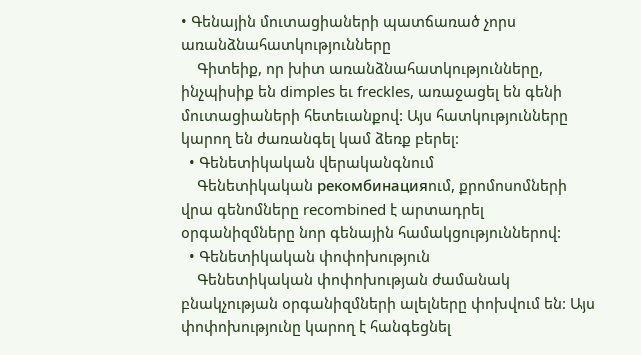• Գենային մուտացիաների պատճառած չորս առանձնահատկությունները
    Գիտեիք, որ խիտ առանձնահատկությունները, ինչպիսիք են dimples եւ freckles, առաջացել են գենի մուտացիաների հետեւանքով: Այս հատկությունները կարող են ժառանգել կամ ձեռք բերել:
  • Գենետիկական վերականգնում
    Գենետիկական рекомбинацияում, քրոմոսոմների վրա գենոմները recombined է արտադրել օրգանիզմները նոր գենային համակցություններով:
  • Գենետիկական փոփոխություն
    Գենետիկական փոփոխության ժամանակ բնակչության օրգանիզմների ալելները փոխվում են: Այս փոփոխությունը կարող է հանգեցնել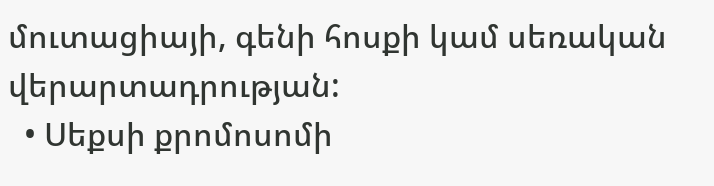մուտացիայի, գենի հոսքի կամ սեռական վերարտադրության:
  • Սեքսի քրոմոսոմի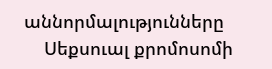աննորմալությունները
    Սեքսուալ քրոմոսոմի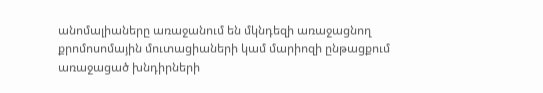անոմալիաները առաջանում են մկնդեզի առաջացնող քրոմոսոմային մուտացիաների կամ մարիոզի ընթացքում առաջացած խնդիրների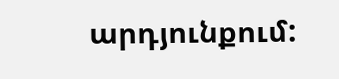արդյունքում: